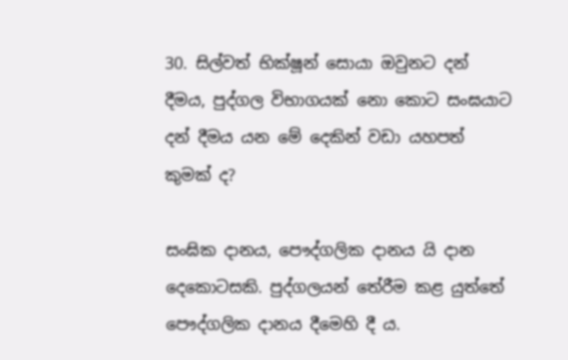30. සිල්වත් භික්ෂූන් සොයා ඔවුනට දන් දීමය, පුද්ගල විභාගයක් නො කොට සංඝයාට දන් දීමය යන මේ දෙකින් වඩා යහපත් කුමක් ද?

සංඝික දානය, පෞද්ගලික දානය යි දාන දෙකොටසකි. පුද්ගලයන් තේරීම කළ යුත්තේ පෞද්ගලික දානය දීමෙහි දී ය.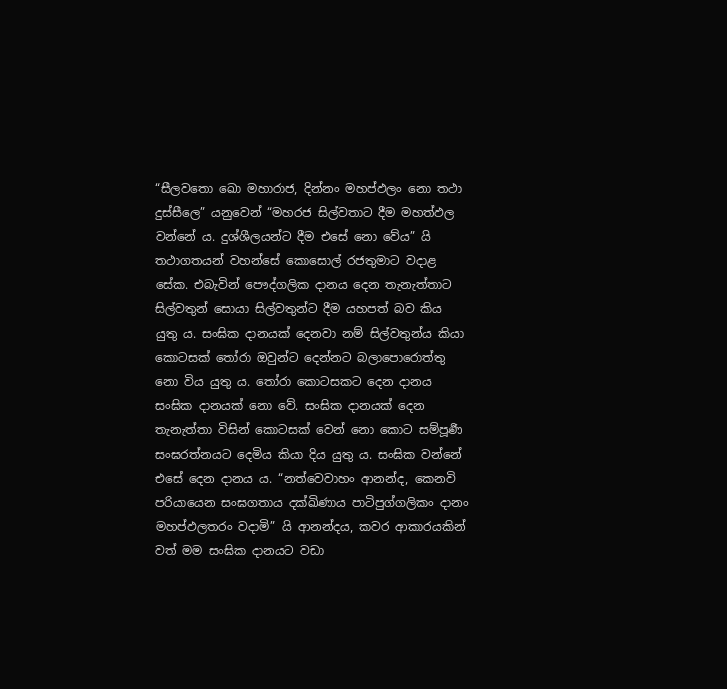“සීලවතො ඛො මහාරාජ, දින්නං මහප්ඵලං නො තථා දුස්සීලෙ” යනුවෙන් “මහරජ සිල්වතාට දීම මහත්ඵල වන්නේ ය. දුශ්ශීලයන්ට දීම එසේ නො වේය” යි තථාගතයන් වහන්සේ කොසොල් රජතුමාට වදාළ සේක. එබැවින් පෞද්ගලික දානය දෙන තැනැත්තාට සිල්වතුන් සොයා සිල්වතුන්ට දීම යහපත් බව කිය යුතු ය. සංඝික දානයක් දෙනවා නම් සිල්වතුන්ය කියා කොටසක් තෝරා ඔවුන්ට දෙන්නට බලාපොරොත්තු නො විය යුතු ය. තෝරා කොටසකට දෙන දානය සංඝික දානයක් නො වේ. සංඝික දානයක් දෙන තැනැත්තා විසින් කොටසක් වෙන් නො කොට සම්පූර්‍ණ සංඝරත්නයට දෙමිය කියා දිය යුතු ය. සංඝික වන්නේ එසේ දෙන දානය ය. “නත්වෙවාහං ආනන්ද, කෙනවි පරියායෙන සංඝගතාය දක්ඛිණාය පාටිපුග්ගලිකං දානං මහප්ඵලතරං වදාමි” යි ආනන්දය, කවර ආකාරයකින් වත් මම සංඝික දානයට වඩා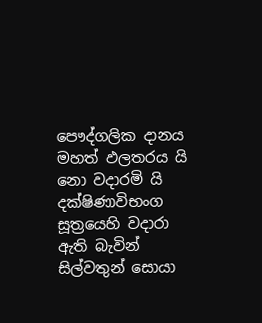පෞද්ගලික දානය මහත් ඵලතරය යි නො වදාරමි යි දක්ෂිණාවිභංග සූත්‍රයෙහි වදාරා ඇති බැවින් සිල්වතුන් සොයා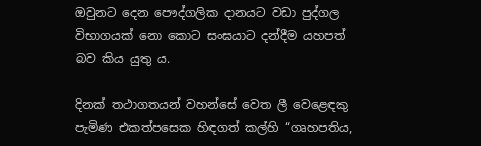ඔවුනට දෙන පෞද්ගලික දානයට වඩා පුද්ගල විභාගයක් නො කොට සංඝයාට දන්දීම යහපත් බව කිය යුතු ය.

දිනක් තථාගතයන් වහන්සේ වෙත ලී වෙළෙඳකු පැමිණ එකත්පසෙක හිඳගත් කල්හි “ගෘහපතිය,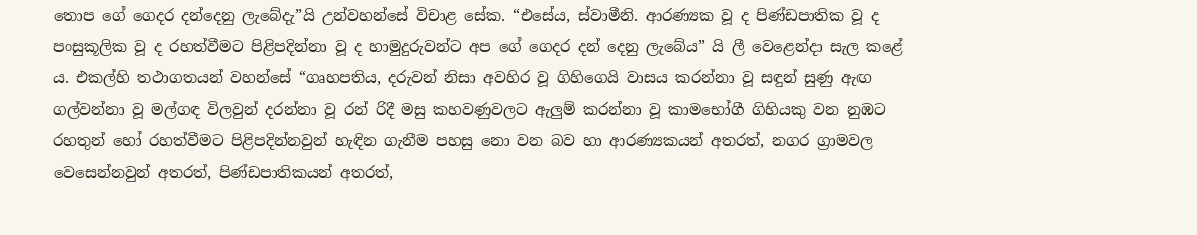තොප ගේ ගෙදර දන්දෙනු ලැබේදැ”යි උන්වහන්සේ විචාළ සේක. “එසේය, ස්වාමීනි. ආරණ්‍යක වූ ද පිණ්ඩපාතික වූ ද පංසුකූලික වූ ද රහත්වීමට පිළිපදින්නා වූ ද හාමුදුරුවන්ට අප ගේ ගෙදර දන් දෙනු ලැබේය” යි ලී වෙළෙන්දා සැල කළේ ය. එකල්හි තථාගතයන් වහන්සේ “ගෘහපතිය, දරුවන් නිසා අවහිර වූ ගිහිගෙයි වාසය කරන්නා වූ සඳුන් සුණු ඇඟ ගල්වන්නා වූ මල්ගඳ විලවුන් දරන්නා වූ රන් රිදී මසු කහවණුවලට ඇලුම් කරන්නා වූ කාමභෝගී ගිහියකු වන නුඹට රහතුන් හෝ රහත්වීමට පිළිපදින්නවුන් හැඳින ගැනීම පහසු නො වන බව හා ආරණ්‍යකයන් අතරත්, නගර ග්‍රාමවල වෙසෙන්නවුන් අතරත්, පිණ්ඩපාතිකයන් අතරත්,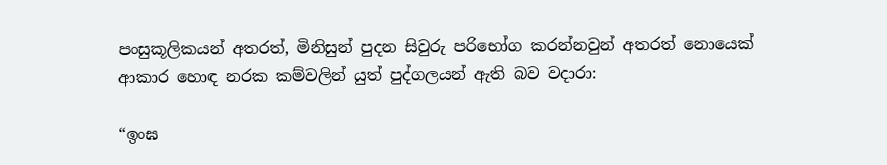පංසුකූලිකයන් අතරත්, මිනිසුන් පුදන සිවුරු පරිභෝග කරන්නවුන් අතරත් නොයෙක් ආකාර හොඳ නරක කම්වලින් යුත් පුද්ගලයන් ඇති බව වදාරා:

“ඉංඝ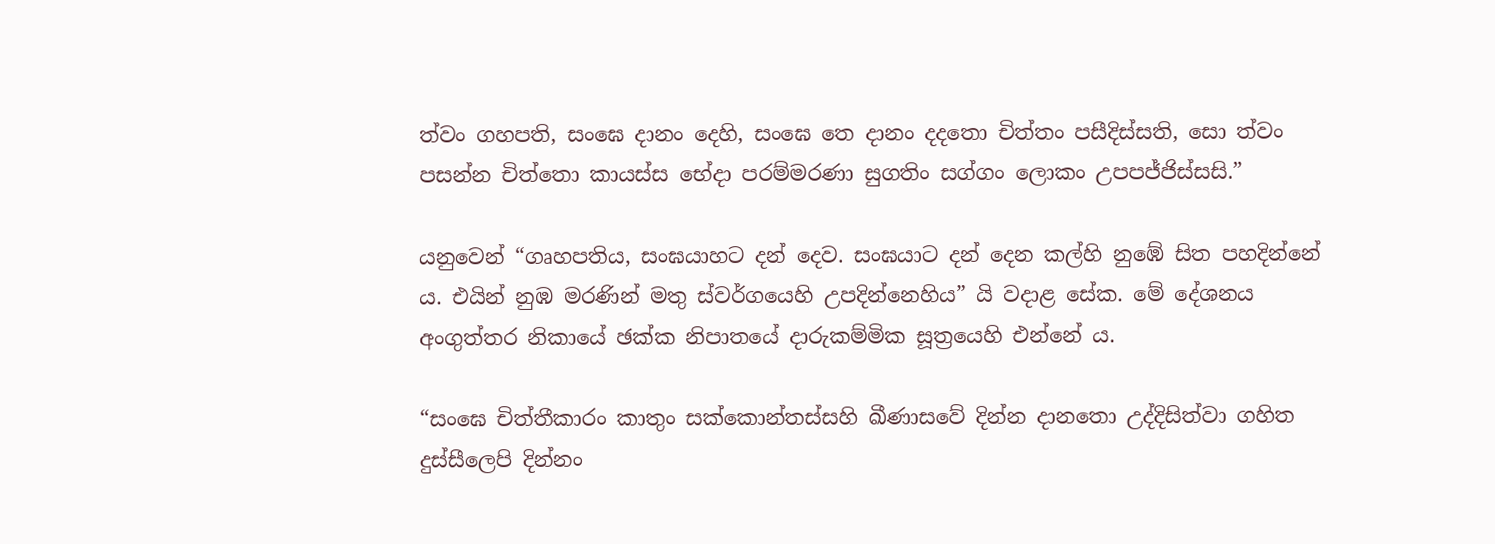ත්වං ගහපති, සංඝෙ දානං දෙහි, සංඝෙ තෙ දානං දදතො චිත්තං පසීදිස්සති, සො ත්වං පසන්න චිත්තො කායස්ස භේදා පරම්මරණා සුගතිං සග්ගං ලොකං උපපජ්ජිස්සසි.”

යනුවෙන් “ගෘහපතිය, සංඝයාහට දන් දෙව. සංඝයාට දන් දෙන කල්හි නුඹේ සිත පහදින්නේ ය. එයින් නුඹ මරණින් මතු ස්වර්ගයෙහි උපදින්නෙහිය” යි වදාළ සේක. මේ දේශනය අංගුත්තර නිකායේ ඡක්ක නිපාතයේ දාරුකම්මික සූත්‍රයෙහි එන්නේ ය.

“සංඝෙ චිත්තීකාරං කාතුං සක්කොන්තස්සහි ඛීණාසවේ දින්න දානතො උද්දිසිත්වා ගහිත දුස්සීලෙපි දින්නං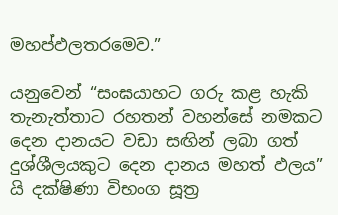මහප්ඵලතරමෙව.”

යනුවෙන් “සංඝයාහට ගරු කළ හැකි තැනැත්තාට රහතන් වහන්සේ නමකට දෙන දානයට වඩා සඟින් ලබා ගත් දුශ්ශීලයකුට දෙන දානය මහත් ඵලය” යි දක්ෂිණා විභංග සූත්‍ර‍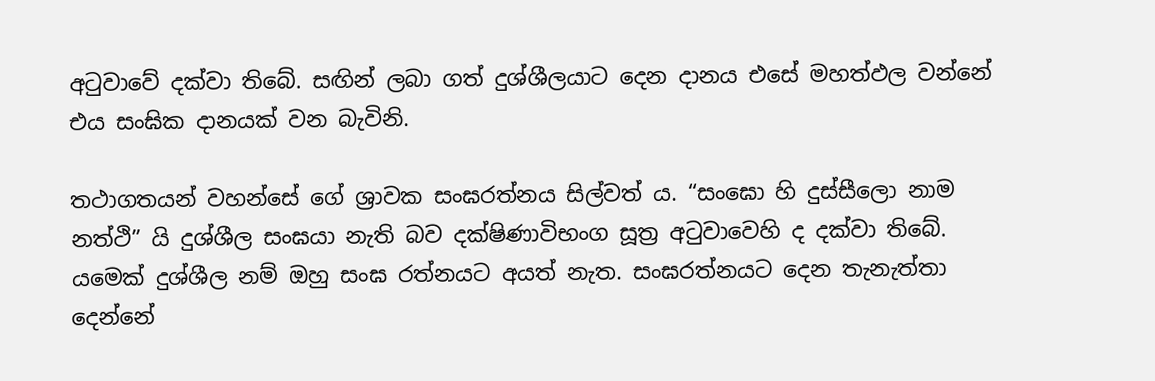අටුවාවේ දක්වා තිබේ. සඟින් ලබා ගත් දුශ්ශීලයාට දෙන දානය එසේ මහත්ඵල වන්නේ එය සංඝික දානයක් වන බැවිනි.

තථාගතයන් වහන්සේ ගේ ශ්‍රාවක සංඝරත්නය සිල්වත් ය. “සංඝො හි දුස්සීලො නාම නත්ථි” යි දුශ්ශීල සංඝයා නැති බව දක්ෂිණාවිභංග සූත්‍ර‍ අටුවාවෙහි ද දක්වා තිබේ. යමෙක් දුශ්ශීල නම් ඔහු සංඝ රත්නයට අයත් නැත. සංඝරත්නයට දෙන තැනැත්තා දෙන්නේ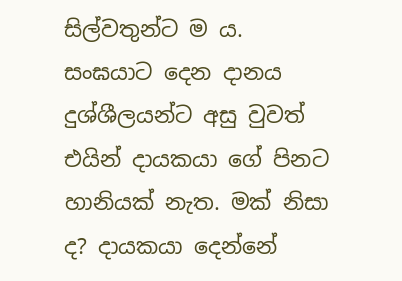සිල්වතුන්ට ම ය. සංඝයාට දෙන දානය දුශ්ශීලයන්ට අසු වුවත් එයින් දායකයා ගේ පිනට හානියක් නැත. මක් නිසා ද? දායකයා දෙන්නේ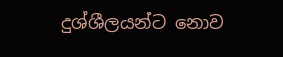දුශ්ශීලයන්ට නොව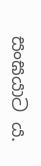සංඝයාට ය.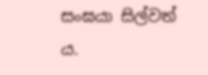සංඝයා සිල්වත් ය.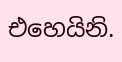එහෙයිනි.